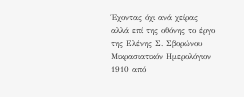Έχοντας όχι ανά χείρας αλλά επί της οθόνης το έργο της Ελένης Σ. Σβορώνου Μικρασιατικόν Ημερολόγιον 1910 από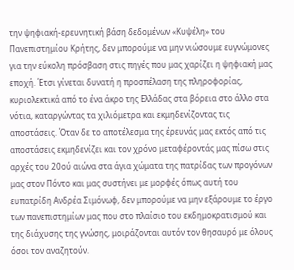την ψηφιακή-ερευνητική βάση δεδομένων «Κυψέλη» του Πανεπιστημίου Κρήτης, δεν μπορούμε να μην νιώσουμε ευγνώμονες για την εύκολη πρόσβαση στις πηγές που μας χαρίζει η ψηφιακή μας εποχή. Έτσι γίνεται δυνατή η προσπέλαση της πληροφορίας, κυριολεκτικά από το ένα άκρο της Ελλάδας στα βόρεια στο άλλο στα νότια, καταργώντας τα χιλιόμετρα και εκμηδενίζοντας τις αποστάσεις. Όταν δε το αποτέλεσμα της έρευνάς μας εκτός από τις αποστάσεις εκμηδενίζει και τον χρόνο μεταφέροντάς μας πίσω στις αρχές του 20ού αιώνα στα άγια χώματα της πατρίδας των προγόνων μας στον Πόντο και μας συστήνει με μορφές όπως αυτή του ευπατρίδη Ανδρέα Σιμόνωφ, δεν μπορούμε να μην εξάρουμε το έργο των πανεπιστημίων μας που στο πλαίσιο του εκδημοκρατισμού και της διάχυσης της γνώσης, μοιράζονται αυτόν τον θησαυρό με όλους όσοι τον αναζητούν.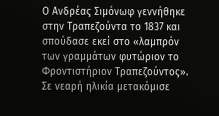Ο Ανδρέας Σιμόνωφ γεννήθηκε στην Τραπεζούντα το 1837 και σπούδασε εκεί στο «λαμπρόν των γραμμάτων φυτώριον το Φροντιστήριον Τραπεζούντος». Σε νεαρή ηλικία μετακόμισε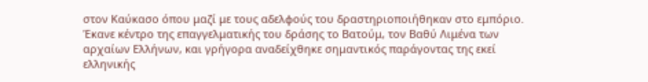στον Καύκασο όπου μαζί με τους αδελφούς του δραστηριοποιήθηκαν στο εμπόριο. Έκανε κέντρο της επαγγελματικής του δράσης το Βατούμ, τον Βαθύ Λιμένα των αρχαίων Ελλήνων, και γρήγορα αναδείχθηκε σημαντικός παράγοντας της εκεί ελληνικής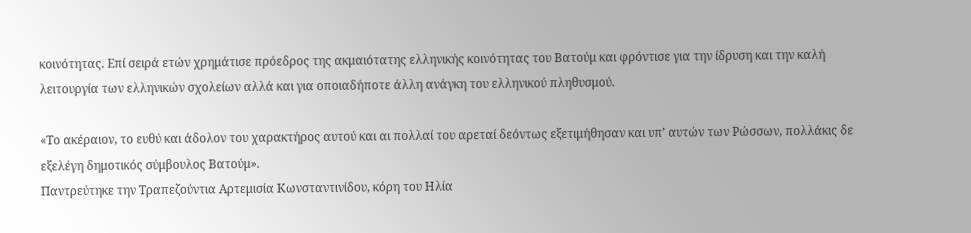κοινότητας. Επί σειρά ετών χρημάτισε πρόεδρος της ακμαιότατης ελληνικής κοινότητας του Βατούμ και φρόντισε για την ίδρυση και την καλή λειτουργία των ελληνικών σχολείων αλλά και για οποιαδήποτε άλλη ανάγκη του ελληνικού πληθυσμού.

«Το ακέραιον, το ευθύ και άδολον του χαρακτήρος αυτού και αι πολλαί του αρεταί δεόντως εξετιμήθησαν και υπ’ αυτών των Ρώσσων, πολλάκις δε εξελέγη δημοτικός σύμβουλος Βατούμ».
Παντρεύτηκε την Τραπεζούντια Αρτεμισία Κωνσταντινίδου, κόρη του Ηλία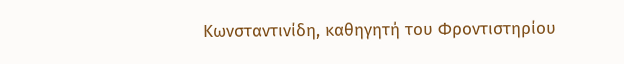Κωνσταντινίδη, καθηγητή του Φροντιστηρίου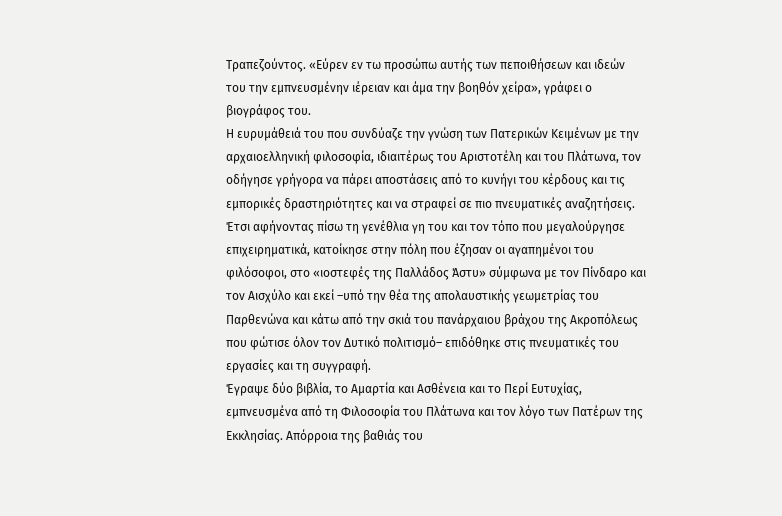Τραπεζούντος. «Εύρεν εν τω προσώπω αυτής των πεποιθήσεων και ιδεών του την εμπνευσμένην ιέρειαν και άμα την βοηθόν χείρα», γράφει ο βιογράφος του.
Η ευρυμάθειά του που συνδύαζε την γνώση των Πατερικών Κειμένων με την αρχαιοελληνική φιλοσοφία, ιδιαιτέρως του Αριστοτέλη και του Πλάτωνα, τον οδήγησε γρήγορα να πάρει αποστάσεις από το κυνήγι του κέρδους και τις εμπορικές δραστηριότητες και να στραφεί σε πιο πνευματικές αναζητήσεις. Έτσι αφήνοντας πίσω τη γενέθλια γη του και τον τόπο που μεγαλούργησε επιχειρηματικά, κατοίκησε στην πόλη που έζησαν οι αγαπημένοι του φιλόσοφοι, στο «ιοστεφές της Παλλάδος Άστυ» σύμφωνα με τον Πίνδαρο και τον Αισχύλο και εκεί –υπό την θέα της απολαυστικής γεωμετρίας του Παρθενώνα και κάτω από την σκιά του πανάρχαιου βράχου της Ακροπόλεως που φώτισε όλον τον Δυτικό πολιτισμό– επιδόθηκε στις πνευματικές του εργασίες και τη συγγραφή.
Έγραψε δύο βιβλία, το Αμαρτία και Ασθένεια και το Περί Ευτυχίας, εμπνευσμένα από τη Φιλοσοφία του Πλάτωνα και τον λόγο των Πατέρων της Εκκλησίας. Απόρροια της βαθιάς του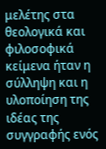μελέτης στα θεολογικά και φιλοσοφικά κείμενα ήταν η σύλληψη και η υλοποίηση της ιδέας της συγγραφής ενός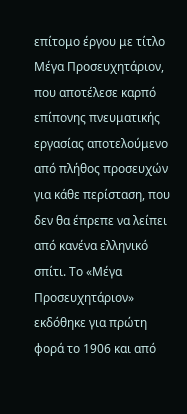επίτομο έργου με τίτλο Μέγα Προσευχητάριον, που αποτέλεσε καρπό επίπονης πνευματικής εργασίας αποτελούμενο από πλήθος προσευχών για κάθε περίσταση, που δεν θα έπρεπε να λείπει από κανένα ελληνικό σπίτι. Το «Μέγα Προσευχητάριον» εκδόθηκε για πρώτη φορά το 1906 και από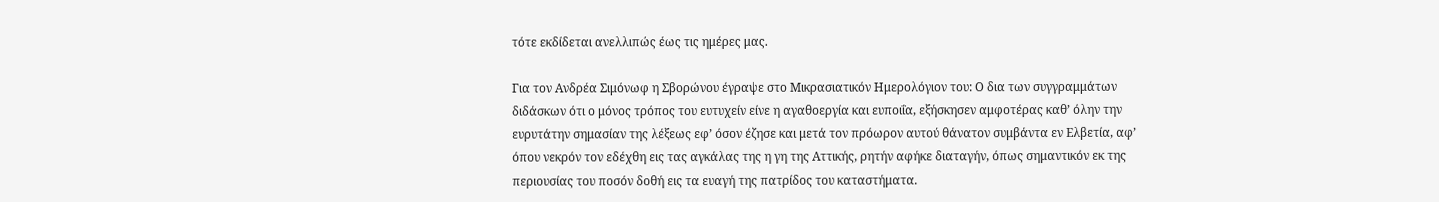τότε εκδίδεται ανελλιπώς έως τις ημέρες μας.

Για τον Ανδρέα Σιμόνωφ η Σβορώνου έγραψε στο Μικρασιατικόν Ημερολόγιον του: Ο δια των συγγραμμάτων διδάσκων ότι ο μόνος τρόπος του ευτυχείν είνε η αγαθοεργία και ευποιΐα, εξήσκησεν αμφοτέρας καθ’ όλην την ευρυτάτην σημασίαν της λέξεως εφ’ όσον έζησε και μετά τον πρόωρον αυτού θάνατον συμβάντα εν Ελβετία, αφ’ όπου νεκρόν τον εδέχθη εις τας αγκάλας της η γη της Αττικής, ρητήν αφήκε διαταγήν, όπως σημαντικόν εκ της περιουσίας του ποσόν δοθή εις τα ευαγή της πατρίδος του καταστήματα.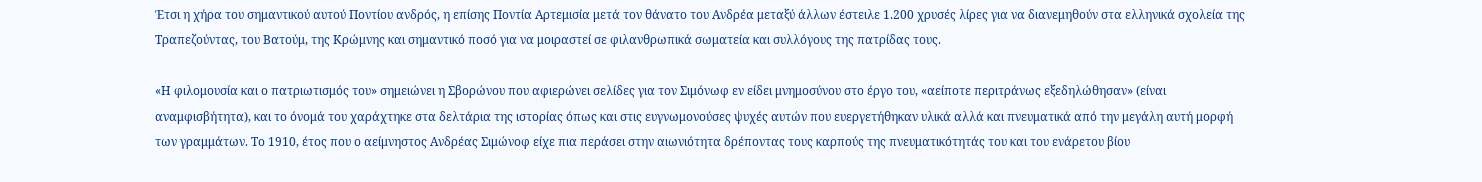Έτσι η χήρα του σημαντικού αυτού Ποντίου ανδρός, η επίσης Ποντία Αρτεμισία μετά τον θάνατο του Ανδρέα μεταξύ άλλων έστειλε 1.200 χρυσές λίρες για να διανεμηθούν στα ελληνικά σχολεία της Τραπεζούντας, του Βατούμ, της Κρώμνης και σημαντικό ποσό για να μοιραστεί σε φιλανθρωπικά σωματεία και συλλόγους της πατρίδας τους.

«Η φιλομουσία και ο πατριωτισμός του» σημειώνει η Σβορώνου που αφιερώνει σελίδες για τον Σιμόνωφ εν είδει μνημοσύνου στο έργο του, «αείποτε περιτράνως εξεδηλώθησαν» (είναι αναμφισβήτητα), και το όνομά του χαράχτηκε στα δελτάρια της ιστορίας όπως και στις ευγνωμονούσες ψυχές αυτών που ευεργετήθηκαν υλικά αλλά και πνευματικά από την μεγάλη αυτή μορφή των γραμμάτων. Το 1910, έτος που ο αείμνηστος Ανδρέας Σιμώνοφ είχε πια περάσει στην αιωνιότητα δρέποντας τους καρπούς της πνευματικότητάς του και του ενάρετου βίου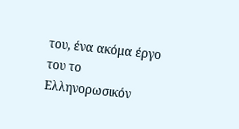του, ένα ακόμα έργο του το Ελληνορωσικόν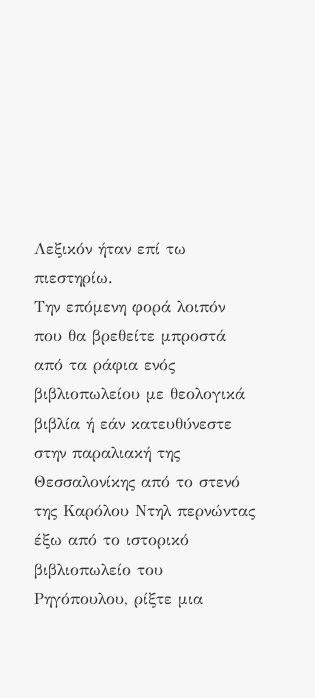Λεξικόν ήταν επί τω πιεστηρίω.
Την επόμενη φορά λοιπόν που θα βρεθείτε μπροστά από τα ράφια ενός βιβλιοπωλείου με θεολογικά βιβλία ή εάν κατευθύνεστε στην παραλιακή της Θεσσαλονίκης από το στενό της Καρόλου Ντηλ περνώντας έξω από το ιστορικό βιβλιοπωλείο του Ρηγόπουλου, ρίξτε μια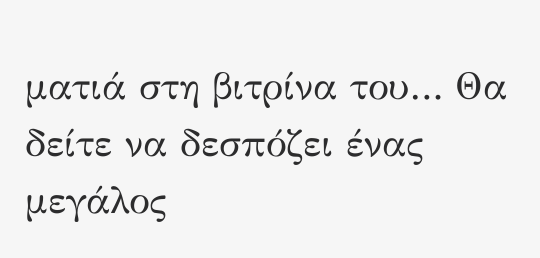ματιά στη βιτρίνα του… Θα δείτε να δεσπόζει ένας μεγάλος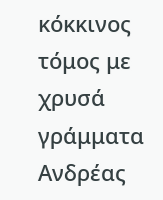κόκκινος τόμος με χρυσά γράμματα Ανδρέας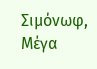Σιμόνωφ, Μέγα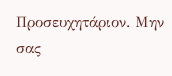Προσευχητάριον. Μην σας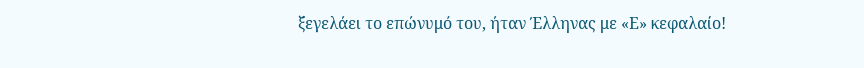ξεγελάει το επώνυμό του, ήταν Έλληνας με «Ε» κεφαλαίο!